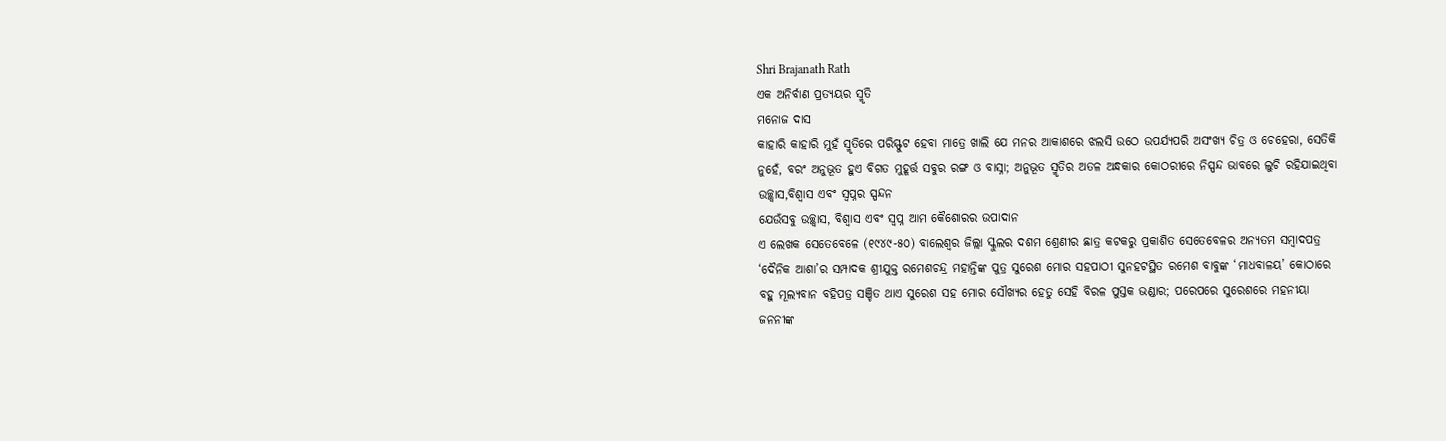Shri Brajanath Rath
ଏକ ଅନିର୍ବାଣ ପ୍ରତ୍ୟୟର ସ୍ମୃତି
ମନୋଜ ଦାସ
କାହାରି କାହାରି ମୁହଁ ସ୍ମୃତିରେ ପରିସ୍ଫୁଟ ହେବା ମାତ୍ରେ ଖାଲି ଯେ ମନର ଆକାଶରେ ଝଲସି ଉଠେ ଉପର୍ଯ୍ୟପରି ଅସଂଖ୍ୟ ଚିତ୍ର ଓ ଚେହେରା, ସେତିକି ନୁହେଁ, ବରଂ ଅନୁଭୂତ ହୁଏ ବିଗତ ମୁହୂର୍ତ୍ତ ସବୁର ରଙ୍ଗ ଓ ବାସ୍ନା; ଅନୁଭୂତ ସ୍ମୃତିର ଅତଳ ଅନ୍ଧକାର କୋଠରୀରେ ନିସ୍ପନ୍ଦ ଭାବରେ ଲୁଚି ରହିଯାଇଥିବା ଉଚ୍ଛ୍ବାସ,ବିଶ୍ବାସ ଏବଂ ସ୍ବପ୍ନର ସ୍ପନ୍ଦନ
ଯେଉଁସବୁ ଉଚ୍ଛ୍ବାସ, ବିଶ୍ବାସ ଏବଂ ସ୍ବପ୍ନ ଆମ କୈଶୋରର ଉପାଦାନ
ଏ ଲେଖକ ସେତେବେଳେ (୧୯୪୯-୫୦) ବାଲେଶ୍ବର ଜିଲ୍ଲା ସ୍କୁଲର ଦଶମ ଶ୍ରେଣୀର ଛାତ୍ର କଟକରୁ ପ୍ରକାଶିତ ସେତେବେଳର ଅନ୍ୟତମ ସମ୍ବାଦପତ୍ର ‘ଦୈନିକ ଆଶା’ର ସମ୍ପାଦକ ଶ୍ରୀଯୁକ୍ତ ରମେଶଚନ୍ଦ୍ର ମହାନ୍ତିଙ୍କ ପୁତ୍ର ସୁରେଶ ମୋର ସହପାଠୀ ସୁନହଟସ୍ଥିତ ରମେଶ ବାବୁଙ୍କ ‘ମାଧବାଳୟ’ କୋଠାରେ ବହୁ ମୂଲ୍ୟବାନ ବହିପତ୍ର ସଞ୍ଚିତ ଥାଏ ସୁରେଶ ସହ ମୋର ସୌଖ୍ୟର ହେତୁ ସେହି ବିରଳ ପୁସ୍ତକ ଭଣ୍ଡାର; ପରେପରେ ସୁରେଶରେ ମହନୀୟା ଜନନୀଙ୍କ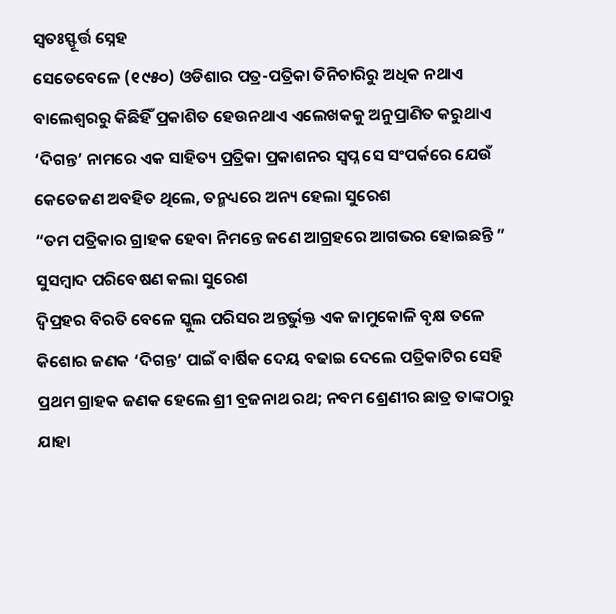ସ୍ବତଃସ୍ଫୂର୍ତ୍ତ ସ୍ନେହ
ସେତେବେଳେ (୧୯୫୦) ଓଡିଶାର ପତ୍ର-ପତ୍ରିକା ତିନିଚାରିରୁ ଅଧିକ ନଥାଏ ବାଲେଶ୍ବରରୁ କିଛିହିଁ ପ୍ରକାଶିତ ହେଉନଥାଏ ଏଲେଖକକୁ ଅନୁପ୍ରାଣିତ କରୁଥାଏ ‘ଦିଗନ୍ତ’ ନାମରେ ଏକ ସାହିତ୍ୟ ପ୍ରତ୍ରିକା ପ୍ରକାଶନର ସ୍ବପ୍ନ ସେ ସଂପର୍କରେ ଯେଉଁ କେତେଜଣ ଅବହିତ ଥିଲେ, ତନ୍ମଧ୍ୟରେ ଅନ୍ୟ ହେଲା ସୁରେଶ
“ତମ ପତ୍ରିକାର ଗ୍ରାହକ ହେବା ନିମନ୍ତେ ଜଣେ ଆଗ୍ରହରେ ଆଗଭର ହୋଇଛନ୍ତି ” ସୁସମ୍ବାଦ ପରିବେଷଣ କଲା ସୁରେଶ
ଦ୍ବିପ୍ରହର ବିରତି ବେଳେ ସ୍କୁଲ ପରିସର ଅନ୍ତର୍ଭୁକ୍ତ ଏକ ଜାମୁକୋଳି ବୃକ୍ଷ ତଳେ କିଶୋର ଜଣକ ‘ଦିଗନ୍ତ’ ପାଇଁ ବାର୍ଷିକ ଦେୟ ବଢାଇ ଦେଲେ ପତ୍ରିକାଟିର ସେହି ପ୍ରଥମ ଗ୍ରାହକ ଜଣକ ହେଲେ ଶ୍ରୀ ବ୍ରଜନାଥ ରଥ; ନବମ ଶ୍ରେଣୀର ଛାତ୍ର ତାଙ୍କଠାରୁ ଯାହା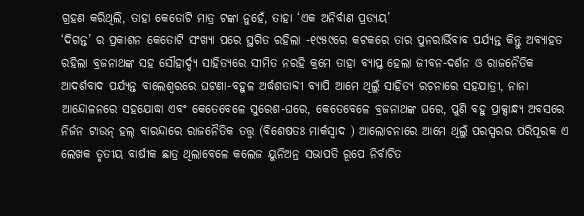ଗ୍ରହଣ କରିଥିଲି, ତାହା କେତୋଟି ମାତ୍ର ଟଙ୍କା ନୁହେଁ, ତାହା ‘ଏକ ଅନିର୍ବାଣ ପ୍ରତ୍ୟୟ’
‘ଦିଗନ୍ତ’ ର ପ୍ରକାଶନ କେତୋଟି ସଂଖ୍ୟା ପରେ ସ୍ଥଗିତ ରହିଲା -୧୯୫୯ରେ କଟକରେ ତାର ପୁନରାର୍ଭିବାବ ପର୍ଯ୍ୟନ୍ତ କିନ୍ତୁ ଅବ୍ୟାହତ ରହିଲା ବ୍ରଜନାଥଙ୍କ ସହ ସୌହାର୍ଦ୍ଦ୍ୟ ସାହିତ୍ୟରେ ସୀମିତ ନରହି କ୍ରମେ ତାହା ବ୍ୟାପ୍ତ ହେଲା ଜୀବନ-ଦର୍ଶନ ଓ ରାଜନୈତିକ ଆଦର୍ଶବାଦ ପର୍ଯ୍ୟନ୍ତ ବାଲେଶ୍ବରରେ ଘଟଣା-ବହୁଳ ଅର୍ଦ୍ଧଶତାବ୍ଦୀ ବ୍ୟାପି ଆମେ ଥିଲୁଁ ସାହିତ୍ୟ ରଚନାରେ ସହଯାତ୍ରୀ, ନାନା ଆନ୍ଦୋଳନରେ ସହଯୋଦ୍ଧା ଏବଂ କେତେବେଳେ ସୁରେଶ-ଘରେ, କେତେବେଳେ ବ୍ରଜନାଥଙ୍କ ଘରେ, ପୁଣି ବହୁ ପ୍ରାକ୍ସାନ୍ଧ୍ୟ ଅବସରେ ନିର୍ଜନ ଟାଉନ୍ ହଲ୍ ବାରନ୍ଦାରେ ରାଜନୈତିକ ତତ୍ତ୍ବ (ବିଶେଷତଃ ମାର୍କସ୍ବାଦ ) ଆଲୋଚନାରେ ଆମେ ଥିଲୁଁ ପରସ୍ପରର ପରିପୂରକ ଏ ଲେଖକ ତୃତୀୟ ବାର୍ଷୀକ ଛାତ୍ର ଥିଲାବେଳେ କଲେଜ ୟୁନିଅନ୍ର ସଭାପତି ରୂପେ ନିର୍ବାଚିତ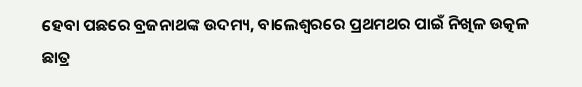ହେବା ପଛରେ ବ୍ରଜନାଥଙ୍କ ଉଦମ୍ୟ, ବାଲେଶ୍ବରରେ ପ୍ରଥମଥର ପାଇଁ ନିଖିଳ ଉତ୍କଳ ଛାତ୍ର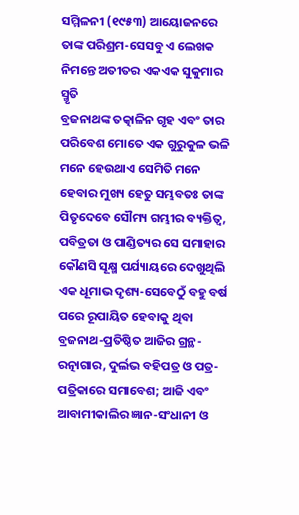ସମ୍ମିଳନୀ (୧୯୫୩) ଆୟୋଜନରେ ତାଙ୍କ ପରିଶ୍ରମ-ସେସବୁ ଏ ଲେଖକ ନିମନ୍ତେ ଅତୀତର ଏକଏକ ସୁକୁମାର ସ୍ମୃତି
ବ୍ରଜନାଥଙ୍କ ତତ୍କାଳିନ ଗୃହ ଏବଂ ତାର ପରିବେଶ ମୋତେ ଏକ ଗୁରୁକୁଳ ଭଳି ମନେ ହେଉଥାଏ ସେମିତି ମନେ ହେବାର ମୁଖ୍ୟ ହେତୁ ସମ୍ଭବତଃ ତାଙ୍କ ପିତୃଦେବେ ସୌମ୍ୟ ଗମ୍ଭୀର ବ୍ୟକ୍ତିତ୍ବ, ପବିତ୍ରତା ଓ ପାଣ୍ଡିତ୍ୟର ସେ ସମାହାର କୌଣସି ସୂକ୍ଷ୍ମ ପର୍ଯ୍ୟାୟରେ ଦେଖୁଥିଲି ଏକ ଧୂମାଭ ଦୃଶ୍ୟ-ସେବେଠୁଁ ବହୁ ବର୍ଷ ପରେ ରୂପାୟିତ ହେବାକୁ ଥିବା ବ୍ରଜନାଥ-ପ୍ରତିଷ୍ଠିତ ଆଜିର ଗ୍ରନ୍ଥ-ରତ୍ନାଗାର, ଦୁର୍ଲଭ ବହିପତ୍ର ଓ ପତ୍ର-ପତ୍ରିକାରେ ସମାବେଶ; ଆଜି ଏବଂ ଆବାମୀକାଲିର ଜ୍ଞାନ-ସଂଧାନୀ ଓ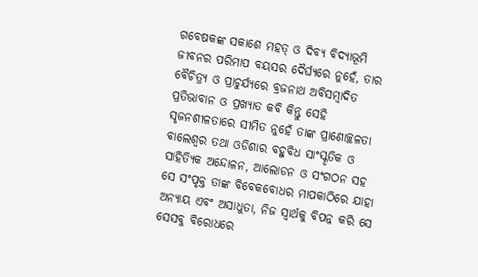ଗବେଷକଙ୍କ ସକାଶେ ମହତ୍ ଓ ଦିବ୍ୟ ବିଦ୍ୟାଭୂମି
ଜୀବନର ପରିମାପ ବୟସର ଦୈର୍ଘ୍ୟରେ ନୁହେଁ, ତାର ବୈଚିତ୍ର୍ୟ ଓ ପ୍ରାଚୁର୍ଯ୍ୟରେ ବ୍ରଜନାଥ ଅବିସମ୍ବାଦିତ ପ୍ରତିଭାବାନ ଓ ପ୍ରଖ୍ୟାତ କବି କିନ୍ତୁ ସେହି ସୃଜନଶୀଳତାରେ ସୀମିତ ନୁହେଁ ତାଙ୍କ ପ୍ରାଣୋଚ୍ଛଳତା ବାଲେଶ୍ବର ତଥା ଓଡିଶାର ବହୁବିଧ ସାଂସ୍କୃତିକ ଓ ସାହିତ୍ୟିକ ଅନ୍ଦୋଳନ, ଆଲୋଡନ ଓ ସଂଗଠନ ସହ ସେ ସଂପୃକ୍ତ ତାଙ୍କ ବିବେକବୋଧର ମାପକାଠିରେ ଯାହା ଅନ୍ୟାୟ ଏବଂ ଅସାଧୁତା, ନିଜ ସ୍ବାର୍ଥକୁ ବିପନ୍ନ କରି ସେ ସେସବୁ ବିରୋଧରେ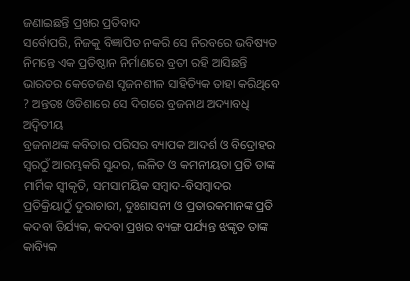ଜଣାଇଛନ୍ତି ପ୍ରଖର ପ୍ରତିବାଦ
ସର୍ବୋପରି, ନିଜକୁ ବିଜ୍ଞାପିତ ନକରି ସେ ନିରବରେ ଭବିଷ୍ୟତ ନିମନ୍ତେ ଏକ ପ୍ରତିଷ୍ଠାନ ନିର୍ମାଣରେ ବ୍ରତୀ ରହି ଆସିଛନ୍ତି ଭାରତର କେତେଜଣ ସୃଜନଶୀଳ ସାହିତ୍ୟିକ ତାହା କରିଥିବେ ? ଅନ୍ତତଃ ଓଡିଶାରେ ସେ ଦିଗରେ ବ୍ରଜନାଥ ଅଦ୍ୟାବଧି ଅଦ୍ବିତୀୟ
ବ୍ରଜନାଥଙ୍କ କବିତାର ପରିସର ବ୍ୟାପକ ଆଦର୍ଶ ଓ ବିଦ୍ରୋହର ସ୍ବରଠୁଁ ଆରମ୍ଭକରି ସୁନ୍ଦର, ଲଳିତ ଓ କମନୀୟତା ପ୍ରତି ତାଙ୍କ ମାର୍ମିକ ସ୍ବୀକୃତି, ସମସାମୟିକ ସମ୍ବାଦ-ବିସମ୍ବାଦର ପ୍ରତିକ୍ରିୟାଠୁଁ ଦୁରାଚାରୀ, ଦୁଃଶାସନୀ ଓ ପ୍ରତାରକମାନଙ୍କ ପ୍ରତି କଦବା ତିର୍ଯ୍ୟକ, କଦବା ପ୍ରଖର ବ୍ୟଙ୍ଗ ପର୍ଯ୍ୟନ୍ତ ଝଙ୍କୃତ ତାଙ୍କ କାବ୍ୟିକ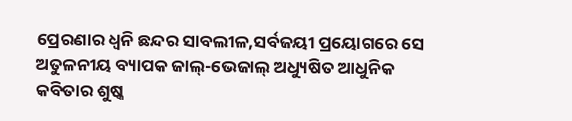ପ୍ରେରଣାର ଧ୍ବନି ଛନ୍ଦର ସାବଲୀଳ,ସର୍ବଜୟୀ ପ୍ରୟୋଗରେ ସେ ଅତୁଳନୀୟ ବ୍ୟାପକ ଜାଲ୍-ଭେଜାଲ୍ ଅଧ୍ୟୁଷିତ ଆଧୁନିକ କବିତାର ଶୁଷ୍କ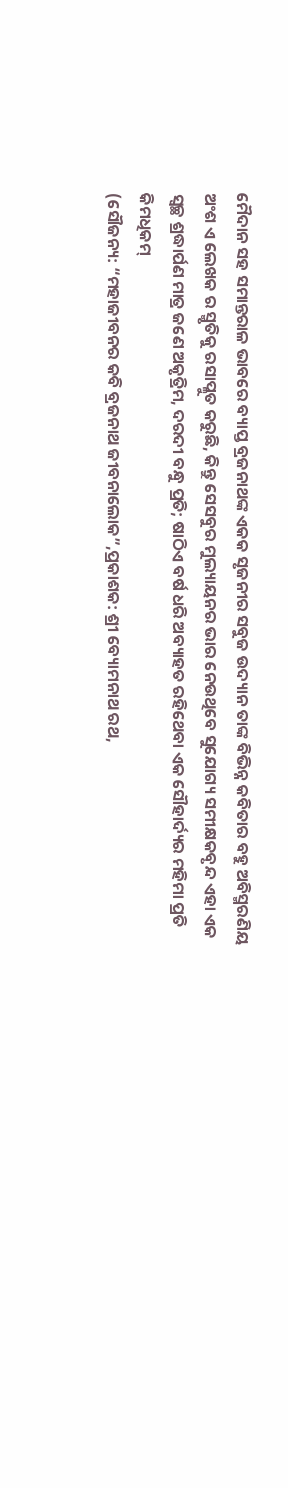ମୈଦାନ ସହ ସମାନ୍ତରାଳ ଭାବରେ ବ୍ୟାପ୍ତ ବ୍ରଜନାଥଙ୍କ ଏକକ ସୃଜନୀର ସବୁଜ ଉଦ୍ୟାନ ତାଙ୍କ ବିଭିନ୍ନ କବିତାର ବହୁ ଅବିସ୍ମରଣିୟ ଅଂଶ ଏ ଲେଖକ ର ସ୍ମୃତିକୁ ରସାପ୍ଳୁତ କରୁଛି, କିନ୍ତୁ ସେସବୁର ମୁଲ୍ୟାୟନର ଭାର ନେଉଥିବେ ସୁଯୋଗ୍ୟ ସମୀକ୍ଷକବୃନ୍ଦ ଏହା ଏକ ସ୍ବଚ୍ଛ ଶ୍ରଦ୍ଧାର୍ପଣ ମାତ୍ର ଜଣେ ଅକୃତ୍ରିମ, ଦରଦୀ ବନ୍ଧୁ ପ୍ରତି; ଷାଠିଏ ବର୍ଷ ଧରି ଅବ୍ୟାହତ ରହିଥେବା ଏକ ସୌହାର୍ଦ୍ୟର ମହିମା ପ୍ରତି କିମଧିକମ୍
(ସୌଜନ୍ୟ: “ମହାଜୀବନର କବି ବ୍ରଜନାଥ ଜୀବନାଲୋକ”,ପ୍ରକାଶକ: ଶ୍ରୀ ବ୍ୟୋମନାଥ ରଥ,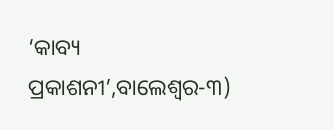‘କାବ୍ୟ ପ୍ରକାଶନୀ’,ବାଲେଶ୍ବର-୩)